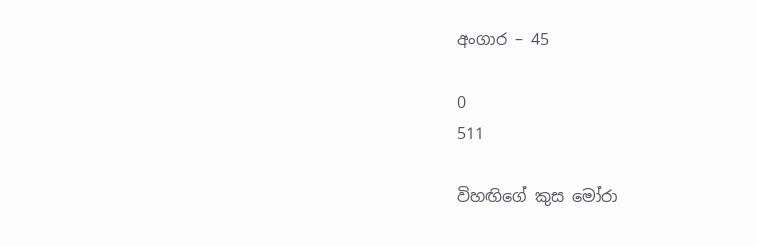අංගාර – 45

0
511

විහඟිගේ කුස මෝරා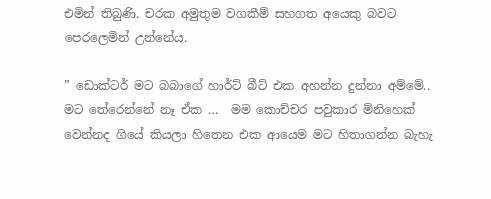එමින් තිබුණි. චරක අමුතුම වගකීම් සහගත අයෙකු බවට පෙරලෙමින් උන්නේය.

” ඩොක්ටර් මට බබාගේ හාර්ට් බීට් එක අහන්න දුන්නා අම්මේ.. මට තේරෙන්නේ නෑ ඒක …  මම කොච්චර පවුකාර ම්නිහෙක් වෙන්නද ගියේ කියලා හිතෙන එක ආයෙම මට හිතාගන්න බැහැ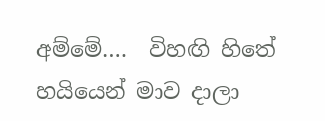අම්මේ….  විහඟි හිතේ හයියෙන් මාව දාලා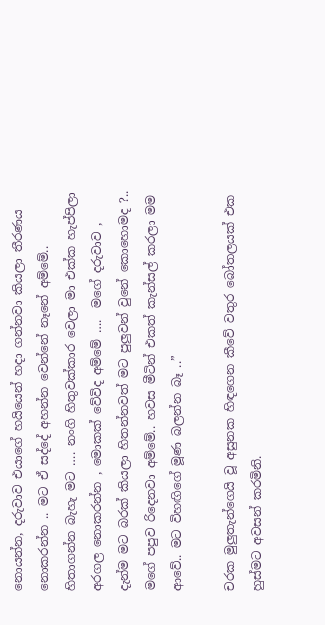නොයන්න, දරුවාව එයාගේ හයියෙන් හදා ගන්නවා කියලා තීරණය නොකරන්න .. මට ඒ සද්දේ අහන්න වෙන්නේ නෑනේ අම්මේ.. හිතාගන්න බැහැ මට …. නංගි හිතුවක්කාර වෙලා මා එක්ක හැප්පිලා අරගල නොකරන්න , මොකක් වේවිද අම්මේ ….  මගේ දරුවාව , දැන්ම මට බරක් කියලා හිතන්නවත් මට පුලුවන් වුනේ කොහොමද ?.. මගේ පපුව රිදෙනවා අම්මේ.. හවස මීටින් එකත් කැන්සල් කරලා මම  ආවේ.. මට විහඟිගේ මූණ බලන්න බෑ ..”

චරක මුලුතැන්ගෙයි වූ අසුනක හිඳගෙන කීවේ වතුර බෝතලයක් එක හුස්මට අවසන් කරමිනි.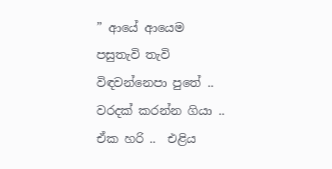” ආයේ ආයෙම පසුතැවි තැවි විඳවන්නෙපා පුතේ .. වරදක් කරන්න ගියා .. ඒක හරි ..  එළිය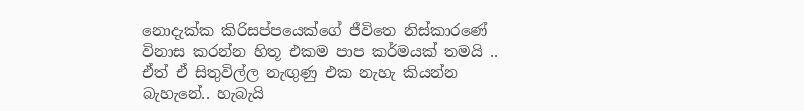නොදැක්ක කිරිසප්පයෙක්ගේ ජීවිතෙ නිස්කාරණේ විනාස කරන්න හිතූ එකම පාප කර්මයක් තමයි .. ඒත් ඒ සිතුවිල්ල නැඟුණු එක නැහැ කියන්න බැහැනේ.. හැබැයි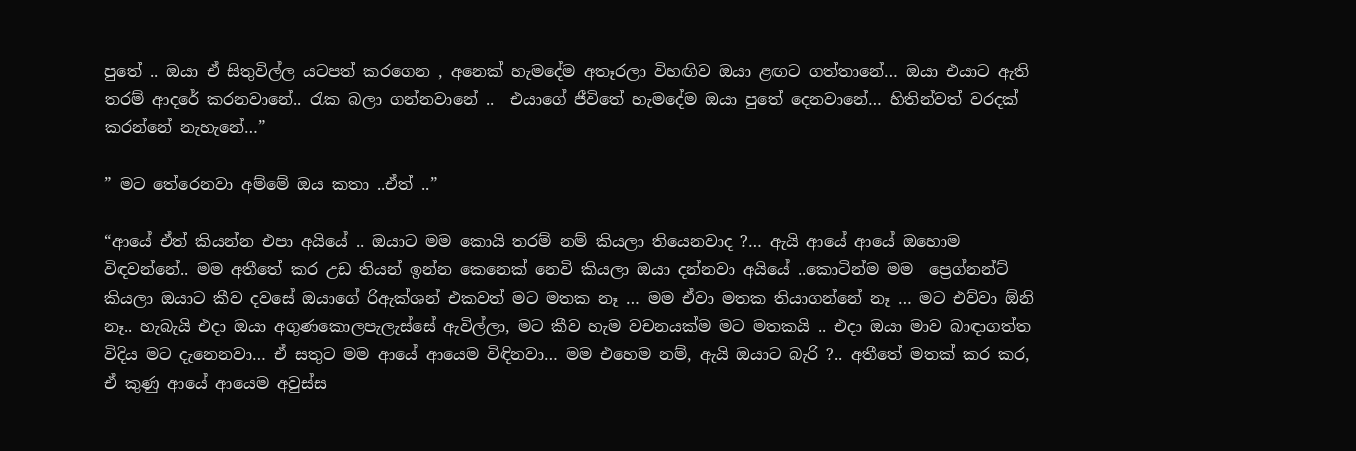පුතේ .. ඔයා ඒ සිතුවිල්ල යටපත් කරගෙන , අනෙක් හැමදේම අතෑරලා විහඟිව ඔයා ළඟට ගත්තානේ… ඔයා එයාට ඇති තරම් ආදරේ කරනවානේ.. රැක බලා ගන්නවානේ ..  එයාගේ ජීවිතේ හැමදේම ඔයා පුතේ දෙනවානේ… හිතින්වත් වරදක් කරන්නේ නැහැනේ…”

” මට තේරෙනවා අම්මේ ඔය කතා ..ඒත් ..”

“ආයේ ඒත් කියන්න එපා අයියේ .. ඔයාට මම කොයි තරම් නම් කියලා තියෙනවාද ?… ඇයි ආයේ ආයේ ඔහොම විඳවන්නේ.. මම අතීතේ කර උඩ තියන් ඉන්න කෙනෙක් නෙවි කියලා ඔයා දන්නවා අයියේ ..කොටින්ම මම  ප්‍රෙග්නන්ට් කියලා ඔයාට කීව දවසේ ඔයාගේ රිඇක්ශන් එකවත් මට මතක නෑ … මම ඒවා මතක තියාගන්නේ නෑ … මට එව්වා ඕනි නෑ.. හැබැයි එදා ඔයා අගුණකොලපැලැස්සේ ඇවිල්ලා, මට කීව හැම වචනයක්ම මට මතකයි .. එදා ඔයා මාව බාඳාගත්ත විදිය මට දැනෙනවා… ඒ සතුට මම ආයේ ආයෙම විඳිනවා… මම එහෙම නම්, ඇයි ඔයාට බැරි ?.. අතීතේ මතක් කර කර, ඒ කුණු ආයේ ආයෙම අවුස්ස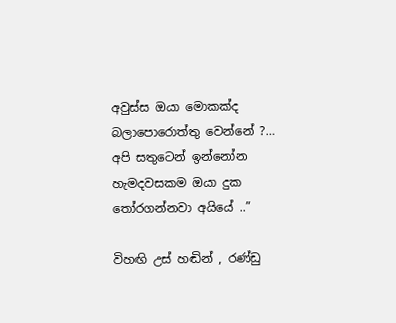අවුස්ස ඔයා මොකක්ද බලාපොරොත්තු වෙන්නේ ?…  අපි සතුටෙන් ඉන්නෝන හැමදවසකම ඔයා දුක තෝරගන්නවා අයියේ ..”

විහඟි උස් හඬින් , රණ්ඩු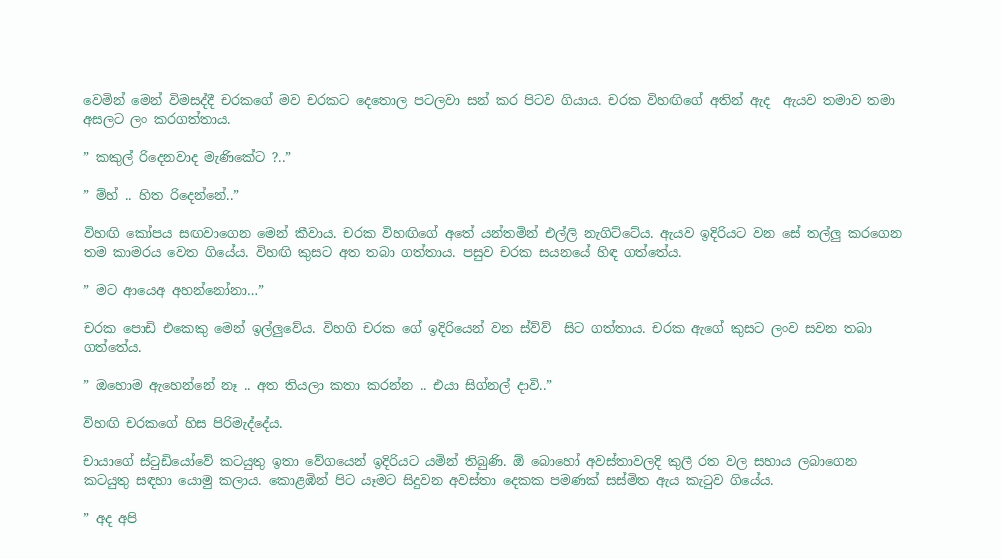වෙමින් මෙන් විමසද්දී චරකගේ මව චරකට දෙතොල පටලවා සන් කර පිටව ගියාය. චරක විහඟිගේ අතින් ඇද  ඇයව තමාව තමා අසලට ලං කරගත්තාය.

” කකුල් රිදෙනවාද මැණිකේට ?..”

” ම්හ් .. හිත රිදෙන්නේ..”

විහඟි කෝපය සඟවාගෙන මෙන් කීවාය. චරක විහඟිගේ අතේ යන්තමින් එල්ලි නැගිට්ටේය. ඇයව ඉදිරියට වන සේ තල්ලු කරගෙන තම කාමරය වෙත ගියේය. විහඟි කුසට අත තබා ගත්තාය. පසුව චරක සයනයේ හිඳ ගත්තේය.

” මට ආයෙඅ අහන්නෝනා…”

චරක පොඩි එකෙකු මෙන් ඉල්ලුවේය. විහගි චරක ගේ ඉදිරියෙන් වන ස්ව්ව්  සිට ගත්තාය. චරක ඇගේ කුසට ලංව සවන තබා ගත්තේය.

” ඔහොම ඇහෙන්නේ නෑ .. අත තියලා කතා කරන්න .. එයා සිග්නල් දාවි..”

විහඟි චරකගේ හිස පිරිමැද්දේය.

චායාගේ ස්ටුඩියෝවේ කටයුතු ඉතා වේගයෙන් ඉදිරියට යමින් තිබුණි. ඕ බොහෝ අවස්තාවලදි කුලී රත වල සහාය ලබාගෙන කටයුතු සඳහා යොමු කලාය. කොළඹින් පිට යෑමට සිදුවන අවස්තා දෙකක පමණක් සස්මිත ඇය කැටුව ගියේය.

” අද අපි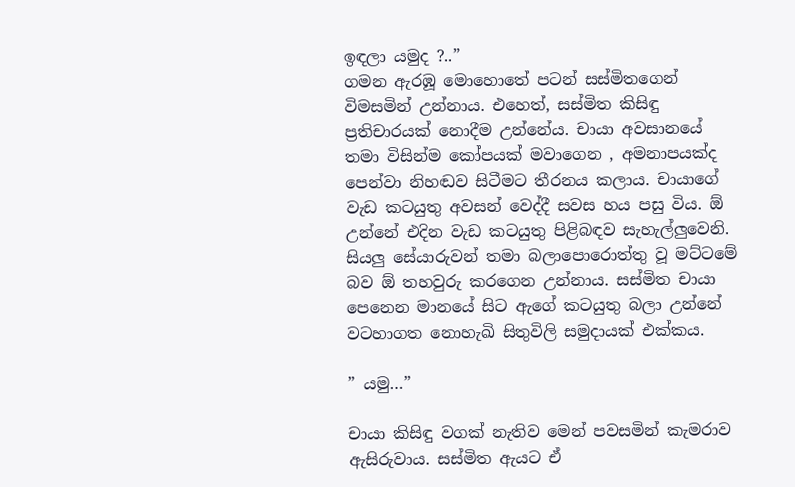ඉඳලා යමුද ?..”
ගමන ඇරඹූ මොහොතේ පටන් සස්මිතගෙන් විමසමින් උන්නාය. එහෙත්, සස්මිත කිසිඳු  ප්‍රතිචාරයක් නොදීම උන්නේය. චායා අවසානයේ තමා විසින්ම කෝපයක් මවාගෙන , අමනාපයක්ද පෙන්වා නිහඬව සිටීමට තීරනය කලාය. චායාගේ වැඩ කටයුතු අවසන් වෙද්දී සවස හය පසු විය. ඕ උන්නේ එදින වැඩ කටයුතු පිළිබඳව සැහැල්ලුවෙනි. සියලු සේයාරුවන් තමා බලාපොරොත්තු වූ මට්ටමේ බව ඕ තහවුරු කරගෙන උන්නාය. සස්මිත චායා පෙනෙන මානයේ සිට ඇගේ කටයුතු බලා උන්නේ වටහාගත නොහැඛි සිතුවිලි සමුදායක් එක්කය.

” යමු…”

චායා කිසිඳු වගක් නැතිව මෙන් පවසමින් කැමරාව ඇසිරුවාය. සස්මිත ඇයට ඒ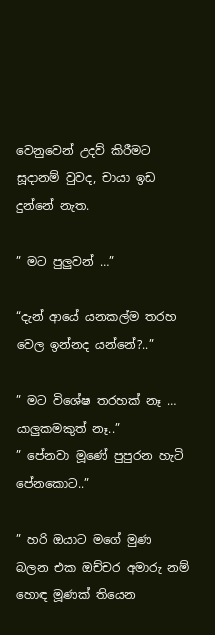වෙනුවෙන් උදව් කිරීමට සූදානම් වුවද, චායා ඉඩ දුන්නේ නැත.

” මට පුලුවන් …”

“දැන් ආයේ යනකල්ම තරහ වෙල ඉන්නද යන්නේ?..”

” මට විශේෂ තරහක් නෑ … යාලුකමකුත් නෑ..”
” පේනවා මූණේ පුපුරන හැටි පේනකොට..”

” හරි ඔයාට මගේ මුණ බලන එක ඔච්චර අමාරු නම් හොඳ මූණක් තියෙන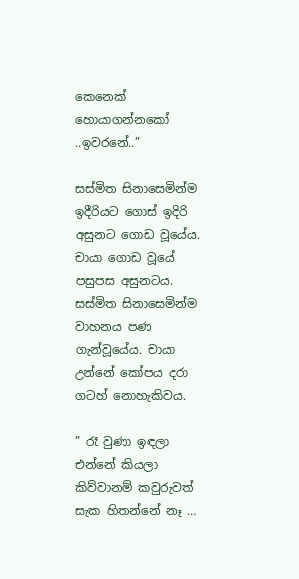කෙනෙක් හොයාගන්නකෝ ..ඉවරනේ..”

සස්මිත සිනාසෙමින්ම ඉදීරියට ගොස් ඉදිරි අසුනට ගොඩ වූයේය. චායා ගොඩ වූයේ පසුපස අසුනටය. සස්මිත සිනාසෙමින්ම වාහනය පණ ගැන්වූයේය. චායා උන්නේ කෝපය දරා ගටහ් නොහැකිවය.

” රෑ වුණා ඉඳලා එන්නේ කියලා කිව්වානම් කවුරුවත් සැක හිතන්නේ නෑ …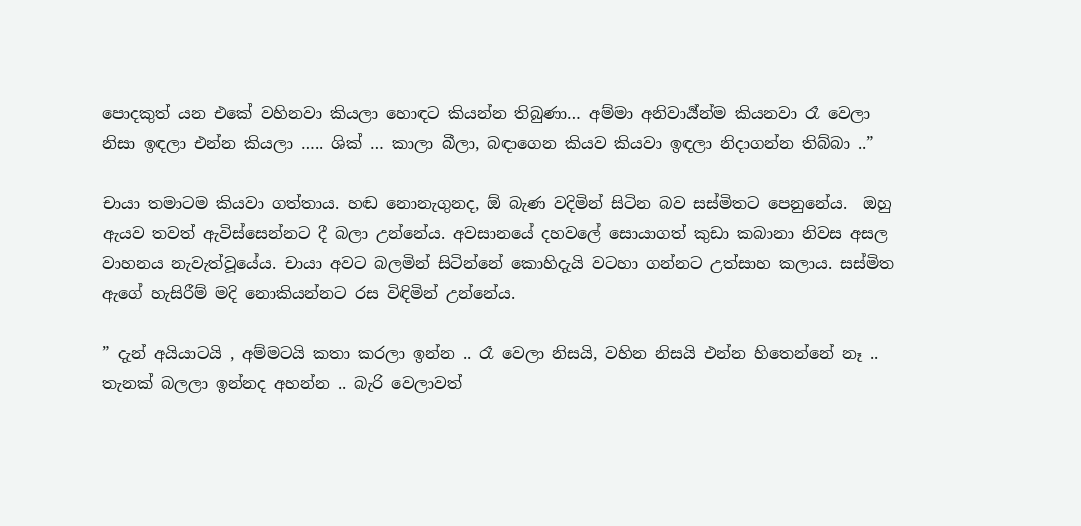පොදකුත් යන එකේ වහිනවා කියලා හොඳට කියන්න තිබුණා… අම්මා අනිවාර්‍ය්න්ම කියනවා රෑ වෙලා නිසා ඉඳලා එන්න කියලා ….. ශික් … කාලා බීලා, බඳාගෙන කියව කියවා ඉඳලා නිදාගන්න තිබ්බා ..”

චායා තමාටම කියවා ගත්තාය. හඬ නොනැගුනද, ඕ බැණ වදිමින් සිටින බව සස්මිතට පෙනුනේය.  ඔහු ඇයව තවත් ඇවිස්සෙන්නට දී බලා උන්නේය. අවසානයේ දහවලේ සොයාගත් කුඩා කබානා නිවස අසල වාහනය නැවැත්වූයේය. චායා අවට බලමින් සිටින්නේ කොහිදැයි වටහා ගන්නට උත්සාහ කලාය. සස්මිත ඇගේ හැසිරීම් මදි නොකියන්නට රස විඳිමින් උන්නේය.

” දැන් අයියාටයි , අම්මටයි කතා කරලා ඉන්න .. රෑ වෙලා නිසයි, වහින නිසයි එන්න හිතෙන්නේ නෑ .. තැනක් බලලා ඉන්නද අහන්න .. බැරි වෙලාවත්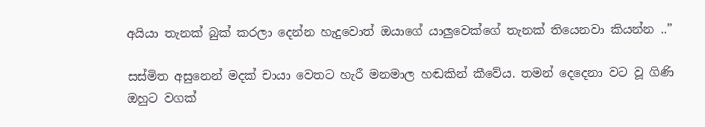අයියා තැනක් බුක් කරලා දෙන්න හැදුවොත් ඔයාගේ යාලුවෙක්ගේ තැනක් තියෙනවා කියන්න ..”

සස්මිත අසුනෙන් මදක් චායා වෙතට හැරී මනමාල හඬකින් කීවේය. තමන් දෙදෙනා වට වූ ගිණි ඔහුට වගක්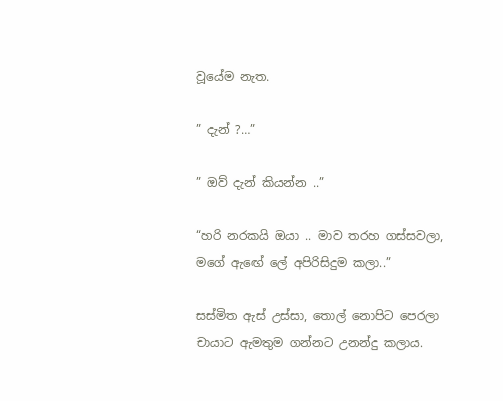වූයේම නැත.

” දැන් ?…”

” ඔව් දැන් කියන්න ..”

“හරි නරකයි ඔයා .. මාව තරහ ගස්සවලා, මගේ ඇඟේ ලේ අපිරිසිදුම කලා..”

සස්මිත ඇස් උස්සා, තොල් නොපිට පෙරලා චායාට ඇමතුම ගන්නට උනන්දු කලාය.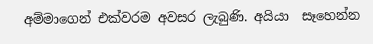අම්මාගෙන් එක්වරම අවසර ලැබුණි. අයියා  සෑහෙන්න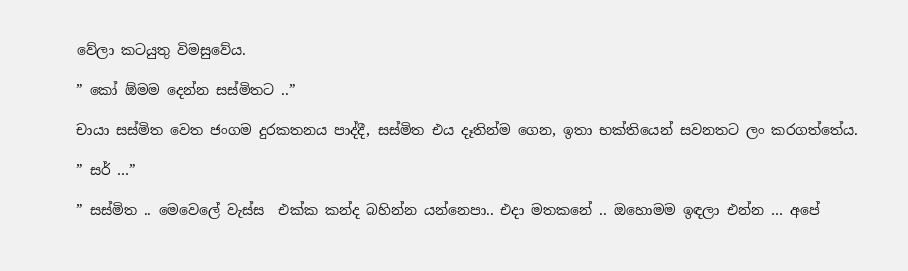වේලා කටයුතු විමසුවේය.

” කෝ ඕමම දෙන්න සස්මිතට ..”

චායා සස්මිත වෙත ජංගම දුරකතනය පාද්දී, සස්මිත එය දෑතින්ම ගෙන, ඉතා භක්තියෙන් සවනතට ලං කරගත්තේය.

” සර් …”

” සස්මිත .. මෙවෙලේ වැස්ස  එක්ක කන්ද බහින්න යන්නෙපා.. එදා මතකනේ .. ඔහොමම ඉඳලා එන්න … අපේ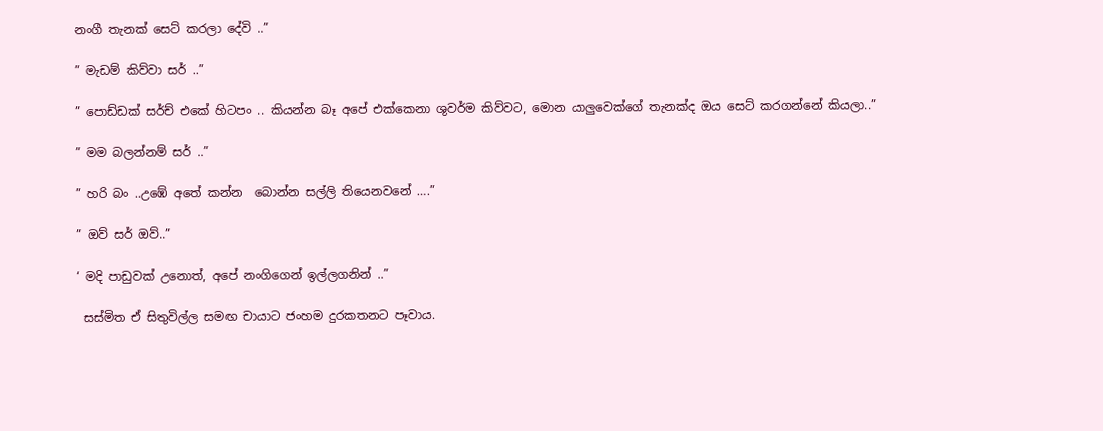නංගී තැනක් සෙට් කරලා දේවි ..”

” මැඩම් කිව්වා සර් ..”

” පොඩ්ඩක් සර්ච් එකේ හිටපං .. කියන්න බෑ අපේ එක්කෙනා ශුවර්ම කිව්වට, මොන යාලුවෙක්ගේ තැනක්ද ඔය සෙට් කරගන්නේ කියලා..”

” මම බලන්නම් සර් ..”

” හරි බං ..උඹේ අතේ කන්න  බොන්න සල්ලි තියෙනවනේ ….”

” ඔව් සර් ඔව්..”

‘ මදි පාඩුවක් උනොත්, අපේ නංගිගෙන් ඉල්ලගනින් ..”

 සස්මිත ඒ සිතුවිල්ල සමඟ චායාට ජංහම දුරකතනට පෑවාය.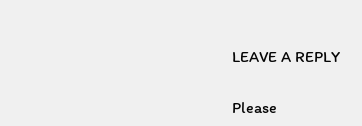LEAVE A REPLY

Please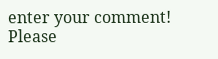enter your comment!
Please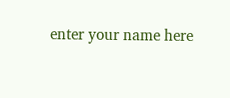enter your name here